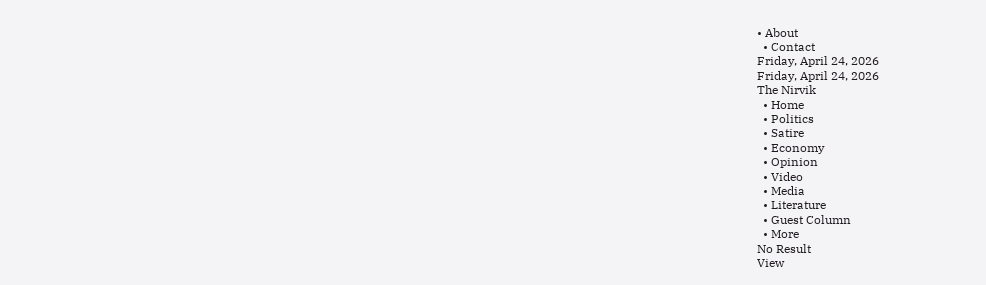• About
  • Contact
Friday, April 24, 2026
Friday, April 24, 2026
The Nirvik
  • Home
  • Politics
  • Satire
  • Economy
  • Opinion
  • Video
  • Media
  • Literature
  • Guest Column
  • More
No Result
View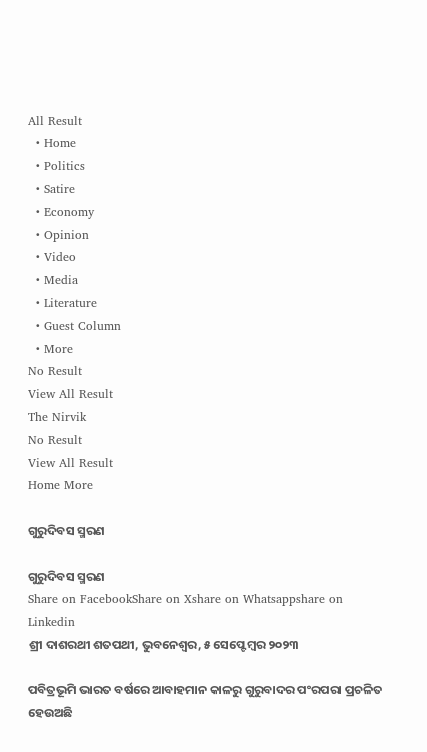All Result
  • Home
  • Politics
  • Satire
  • Economy
  • Opinion
  • Video
  • Media
  • Literature
  • Guest Column
  • More
No Result
View All Result
The Nirvik
No Result
View All Result
Home More

ଗୁରୁଦିବସ ସ୍ମରଣ

ଗୁରୁଦିବସ ସ୍ମରଣ
Share on FacebookShare on Xshare on Whatsappshare on Linkedin
ଶ୍ରୀ ଦାଶରଥୀ ଶତପଥୀ, ଭୁବନେଶ୍ଵର, ୫ ସେପ୍ଟେମ୍ବର ୨୦୨୩

ପବିତ୍ରଭୂମି ଭାରତ ବର୍ଷରେ ଆବାହମାନ କାଳରୁ ଗୁରୁବାଦର ପଂରପରା ପ୍ରଚଳିତ ହେଉଅଛି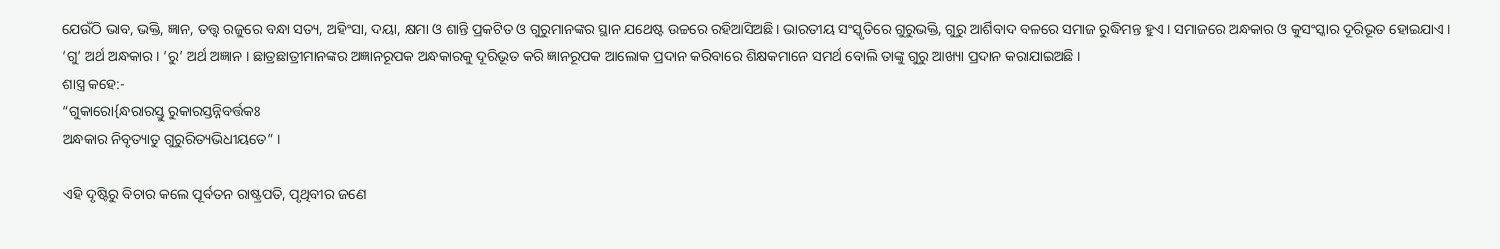ଯେଉଁଠି ଭାବ, ଭକ୍ତି, ଜ୍ଞାନ, ତତ୍ତ୍ୱ ରଜୁରେ ବନ୍ଧା ସତ୍ୟ, ଅହିଂସା, ଦୟା, କ୍ଷମା ଓ ଶାନ୍ତି ପ୍ରକଟିତ ଓ ଗୁରୁମାନଙ୍କର ସ୍ଥାନ ଯଥେଷ୍ଟ ଉଚ୍ଚରେ ରହିଆସିଅଛି। ଭାରତୀୟ ସଂସ୍କୃତିରେ ଗୁରୁଭକ୍ତି, ଗୁରୁ ଆର୍ଶିବାଦ ବଳରେ ସମାଜ ରୁଦ୍ଧିମନ୍ତ ହୁଏ । ସମାଜରେ ଅନ୍ଧକାର ଓ କୁସଂସ୍କାର ଦୂରିଭୂତ ହୋଇଯାଏ । ‘ଗୁ’ ଅର୍ଥ ଅନ୍ଧକାର । ‘ରୁ’ ଅର୍ଥ ଅଜ୍ଞାନ । ଛାତ୍ରଛାତ୍ରୀମାନଙ୍କର ଅଜ୍ଞାନରୂପକ ଅନ୍ଧକାରକୁ ଦୂରିଭୂତ କରି ଜ୍ଞାନରୂପକ ଆଲୋକ ପ୍ରଦାନ କରିବାରେ ଶିକ୍ଷକମାନେ ସମର୍ଥ ବୋଲି ତାଙ୍କୁ ଗୁରୁ ଆଖ୍ୟା ପ୍ରଦାନ କରାଯାଇଅଛି ।
ଶାସ୍ତ୍ର କହେ:-
“ଗୁକାରୋ{ନ୍ଧରାରସ୍ତୁ ରୁକାରସ୍ତନ୍ନିବର୍ତ୍ତକଃ
ଅନ୍ଧକାର ନିବୃତ୍ୟାତୁ ଗୁରୁରିତ୍ୟଭିଧୀୟତେ” ।

ଏହି ଦୃଷ୍ଟିରୁ ବିଚାର କଲେ ପୂର୍ବତନ ରାଷ୍ଟ୍ରପତି, ପୃଥିବୀର ଜଣେ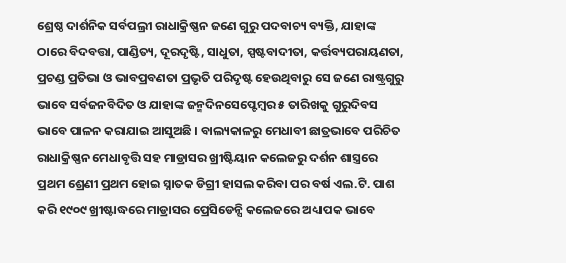ଶ୍ରେଷ୍ଠ ଦାର୍ଶନିକ ସର୍ବପଲ୍ରୀ ରାଧାକ୍ରିଷ୍ଣନ ଜଣେ ଗୁରୁ ପଦବାଚ୍ୟ ବ୍ୟକ୍ତି, ଯାହାଙ୍କ ଠାରେ ବିଦବତ୍ତା, ପାଣ୍ଡିତ୍ୟ, ଦୂରଦୃଷ୍ଟି, ସାଧୁତା, ସ୍ପଷ୍ଟବାଦୀତା, କର୍ତ୍ତବ୍ୟପରାୟଣତା, ପ୍ରଚଣ୍ଡ ପ୍ରତିଭା ଓ ଭାବପ୍ରବଣତା ପ୍ରଭୃତି ପରିଦୃଷ୍ଟ ହେଉଥିବାରୁ ସେ ଜଣେ ରାଷ୍ଟ୍ରଗୁରୁ ଭାବେ ସର୍ବଜନବିଦିତ ଓ ଯାହାଙ୍କ ଜନ୍ମଦିନସେପ୍ଟେମ୍ବର ୫ ତାରିଖକୁ ଗୁରୁଦିବସ ଭାବେ ପାଳନ କରାଯାଇ ଆସୁଅଛି । ବାଲ୍ୟକାଳରୁ ମେଧାବୀ ଛାତ୍ରଭାବେ ପରିଚିତ ରାଧାକ୍ରିଷ୍ଣନ ମେଧାବୃତ୍ତି ସହ ମାଡ୍ରାସର ଖ୍ରୀଷ୍ଟିୟାନ କଲେଜରୁ ଦର୍ଶନ ଶାସ୍ତ୍ରରେ ପ୍ରଥମ ଶ୍ରେଣୀ ପ୍ରଥମ ହୋଇ ସ୍ନାତକ ଡିଗ୍ରୀ ହାସଲ କରିବା ପର ବର୍ଷ ଏଲ.ଟି. ପାଶ କରି ୧୯୦୯ ଖ୍ରୀଷ୍ଟାଦ୍ଧରେ ମାଡ୍ରାସର ପ୍ରେସିଡେନ୍ସି କଲେଜରେ ଅଧ୍ୟାପକ ଭାବେ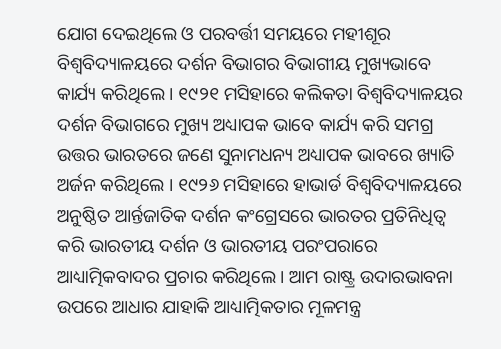ଯୋଗ ଦେଇଥିଲେ ଓ ପରବର୍ତ୍ତୀ ସମୟରେ ମହୀଶୂର ବିଶ୍ୱବିଦ୍ୟାଳୟରେ ଦର୍ଶନ ବିଭାଗର ବିଭାଗୀୟ ମୁଖ୍ୟଭାବେ କାର୍ଯ୍ୟ କରିଥିଲେ । ୧୯୨୧ ମସିହାରେ କଲିକତା ବିଶ୍ୱବିଦ୍ୟାଳୟର ଦର୍ଶନ ବିଭାଗରେ ମୁଖ୍ୟ ଅଧ୍ୟାପକ ଭାବେ କାର୍ଯ୍ୟ କରି ସମଗ୍ର ଉତ୍ତର ଭାରତରେ ଜଣେ ସୁନାମଧନ୍ୟ ଅଧ୍ୟାପକ ଭାବରେ ଖ୍ୟାତି ଅର୍ଜନ କରିଥିଲେ । ୧୯୨୬ ମସିହାରେ ହାଭାର୍ଡ ବିଶ୍ୱବିଦ୍ୟାଳୟରେ ଅନୁଷ୍ଠିତ ଆର୍ନ୍ତଜାତିକ ଦର୍ଶନ କଂଗ୍ରେସରେ ଭାରତର ପ୍ରତିନିଧିତ୍ୱ କରି ଭାରତୀୟ ଦର୍ଶନ ଓ ଭାରତୀୟ ପରଂପରାରେ ଆଧ୍ୟାତ୍ମିକବାଦର ପ୍ରଚାର କରିଥିଲେ । ଆମ ରାଷ୍ଟ୍ର ଉଦାରଭାବନା ଉପରେ ଆଧାର ଯାହାକି ଆଧ୍ୟାତ୍ମିକତାର ମୂଳମନ୍ତ୍ର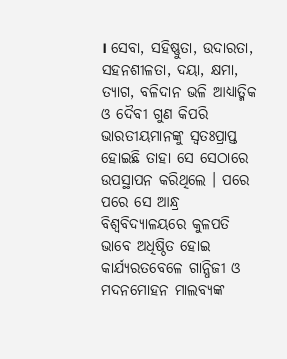। ସେବା, ସହିଷ୍ଣୁତା, ଉଦାରତା, ସହନଶୀଳତା, ଦୟା, କ୍ଷମା, ତ୍ୟାଗ, ବଳିଦାନ ଭଳି ଆଧ୍ୟାତ୍ମିକ ଓ ଦୈବୀ ଗୁଣ କିପରି ଭାରତୀୟମାନଙ୍କୁ ସ୍ୱତଃପ୍ରାପ୍ତ ହୋଇଛି ତାହା ସେ ସେଠାରେ ଉପସ୍ଥାପନ କରିଥିଲେ । ପରେ ପରେ ସେ ଆନ୍ଧ୍ର ବିଶ୍ୱବିଦ୍ୟାଳୟରେ କୁଳପତି ଭାବେ ଅଧିଷ୍ଠିତ ହୋଇ କାର୍ଯ୍ୟରତବେଳେ ଗାନ୍ଧିଜୀ ଓ ମଦନମୋହନ ମାଲବ୍ୟଙ୍କ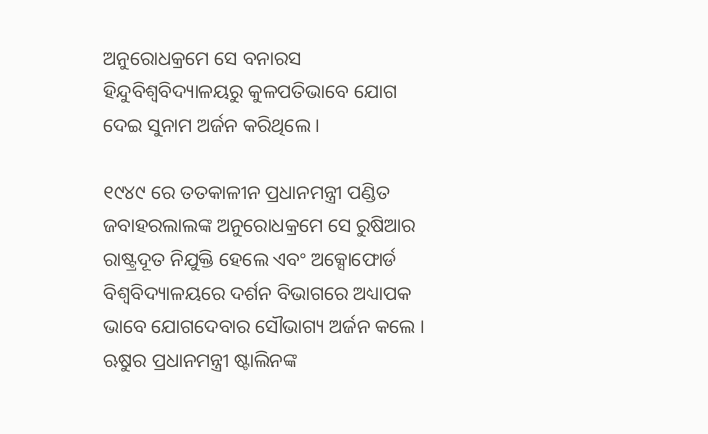ଅନୁରୋଧକ୍ରମେ ସେ ବନାରସ ହିନ୍ଦୁବିଶ୍ୱବିଦ୍ୟାଳୟରୁ କୁଳପତିଭାବେ ଯୋଗ ଦେଇ ସୁନାମ ଅର୍ଜନ କରିଥିଲେ ।

୧୯୪୯ ରେ ତତକାଳୀନ ପ୍ରଧାନମନ୍ତ୍ରୀ ପଣ୍ଡିତ ଜବାହରଲାଲଙ୍କ ଅନୁରୋଧକ୍ରମେ ସେ ରୁଷିଆର ରାଷ୍ଟ୍ରଦୂତ ନିଯୁକ୍ତି ହେଲେ ଏବଂ ଅକ୍ସୋଫୋର୍ଡ ବିଶ୍ୱବିଦ୍ୟାଳୟରେ ଦର୍ଶନ ବିଭାଗରେ ଅଧ୍ୟାପକ ଭାବେ ଯୋଗଦେବାର ସୌଭାଗ୍ୟ ଅର୍ଜନ କଲେ । ଋୁଷର ପ୍ରଧାନମନ୍ତ୍ରୀ ଷ୍ଟାଲିନଙ୍କ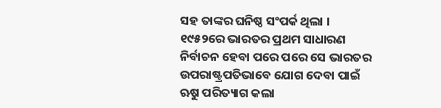ସହ ତାଙ୍କର ଘନିଷ୍ଠ ସଂପର୍କ ଥିଲା । ୧୯୫୨ରେ ଭାରତର ପ୍ରଥମ ସାଧାରଣ ନିର୍ବାଚନ ହେବା ପରେ ପରେ ସେ ଭାରତର ଉପରାଷ୍ଟ୍ରପତିଭାବେ ଯୋଗ ଦେବା ପାଇଁ ଋୁଷ ପରିତ୍ୟାଗ କଲା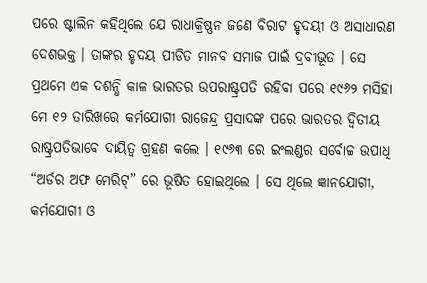ପରେ ଷ୍ଟାଲିନ କହିଥିଲେ ଯେ ରାଧାକ୍ରିଷ୍ଣନ ଜଣେ ବିରାଟ ହୃଦୟୀ ଓ ଅସାଧାରଣ ଦେଶଭକ୍ତ । ତାଙ୍କର ହୃଦୟ ପୀଡିତ ମାନବ ସମାଜ ପାଇଁ ଦ୍ରବୀଭୂତ । ସେ ପ୍ରଥମେ ଏକ ଦଶନ୍ଧି କାଳ ଭାରତର ଉପରାଷ୍ଟ୍ରପତି ରହିବା ପରେ ୧୯୬୨ ମସିହା ମେ ୧୨ ତାରିଖରେ କର୍ମଯୋଗୀ ରାଜେନ୍ଦ୍ର ପ୍ରସାଦଙ୍କ ପରେ ଭାରତର ଦ୍ୱିତୀୟ ରାଷ୍ଟ୍ରପତିଭାବେ ଦାୟିତ୍ୱ ଗ୍ରହଣ କଲେ । ୧୯୬୩ ରେ ଇଂଲଣ୍ଡର ସର୍ବୋଚ୍ଚ ଉପାଧି “ଅର୍ଡର ଅଫ ମେରିଟ୍” ରେ ଭୂଷିତ ହୋଇଥିଲେ । ସେ ଥିଲେ ଜ୍ଞାନଯୋଗୀ, କର୍ମଯୋଗୀ ଓ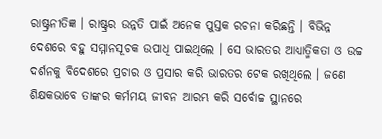ରାଷ୍ଟ୍ରନୀତିଜ୍ଞ । ରାଷ୍ଟ୍ରର ଉନ୍ନତି ପାଇଁ ଅନେକ ପୁସ୍ତକ ରଚନା କରିଛନ୍ତି । ବିଭିନ୍ନ ଦେଶରେ ବହୁ ସମ୍ମାନସୂଚକ ଉପାଧି ପାଇଥିଲେ । ସେ ଭାରତର ଆଧ୍ୟାତ୍ମିକତା ଓ ଉଚ୍ଚ ଦର୍ଶନକୁ ବିଦେଶରେ ପ୍ରଚାର ଓ ପ୍ରସାର କରି ଭାରତର ଟେକ ରଖିଥିଲେ । ଜଣେ ଶିକ୍ଷକଭାବେ ତାଙ୍କର କର୍ମମୟ ଜୀବନ ଆରମ୍ଭ କରି ସର୍ବୋଚ୍ଚ ସ୍ଥାନରେ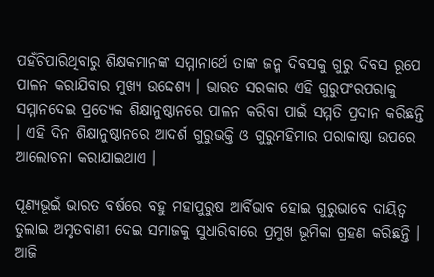ପହଁଚିପାରିଥିବାରୁ ଶିକ୍ଷକମାନଙ୍କ ସମ୍ମାନାର୍ଥେ ତାଙ୍କ ଜନ୍ମ ଦିବସକୁ ଗୁରୁ ଦିବସ ରୂପେ ପାଳନ କରାଯିବାର ମୁଖ୍ୟ ଉଦ୍ଦେଶ୍ୟ । ଭାରତ ସରକାର ଏହି ଗୁରୁପଂରପରାକୁ ସମ୍ମାନଦେଇ ପ୍ରତ୍ୟେକ ଶିକ୍ଷାନୁଷ୍ଠାନରେ ପାଳନ କରିବା ପାଇଁ ସମ୍ମତି ପ୍ରଦାନ କରିଛନ୍ତି । ଏହି ଦିନ ଶିକ୍ଷାନୁଷ୍ଠାନରେ ଆଦର୍ଶ ଗୁରୁଭକ୍ତି ଓ ଗୁରୁମହିମାର ପରାକାଷ୍ଠା ଉପରେ ଆଲୋଚନା କରାଯାଇଥାଏ ।

ପୂଣ୍ୟଭୂଇଁ ଭାରତ ବର୍ଷରେ ବହୁ ମହାପୁରୁଷ ଆର୍ବିଭାବ ହୋଇ ଗୁରୁଭାବେ ଦାୟିତ୍ୱ ତୁଲାଇ ଅମୃତବାଣୀ ଦେଇ ସମାଜକୁ ସୁଧାରିବାରେ ପ୍ରମୁଖ ଭୂମିକା ଗ୍ରହଣ କରିଛନ୍ତି । ଆଜି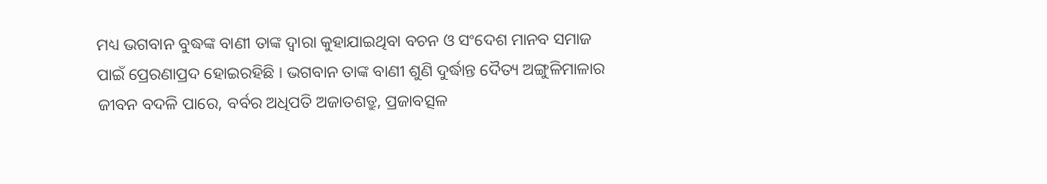ମଧ୍ୟ ଭଗବାନ ବୁଦ୍ଧଙ୍କ ବାଣୀ ତାଙ୍କ ଦ୍ୱାରା କୁହାଯାଇଥିବା ବଚନ ଓ ସଂଦେଶ ମାନବ ସମାଜ ପାଇଁ ପ୍ରେରଣାପ୍ରଦ ହୋଇରହିଛି । ଭଗବାନ ତାଙ୍କ ବାଣୀ ଶୁଣି ଦୁର୍ଦ୍ଧାନ୍ତ ଦୈତ୍ୟ ଅଙ୍ଗୁଳିମାଳାର ଜୀବନ ବଦଳି ପାରେ, ବର୍ବର ଅଧିପତି ଅଜାତଶତ୍ରୁ, ପ୍ରଜାବତ୍ସଳ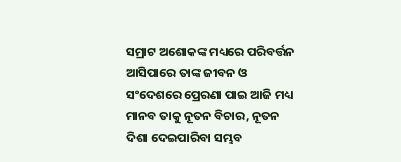ସମ୍ରାଟ ଅଶୋକଙ୍କ ମଧ୍ୟରେ ପରିବର୍ତ୍ତନ ଆସିପାରେ ତାଙ୍କ ଜୀବନ ଓ ସଂଦେଶରେ ପ୍ରେରଣା ପାଇ ଆଜି ମଧ୍ୟ ମାନବ ତାକୁ ନୂତନ ବିଚାର, ନୂତନ ଦିଶା ଦେଇପାରିବା ସମ୍ଭବ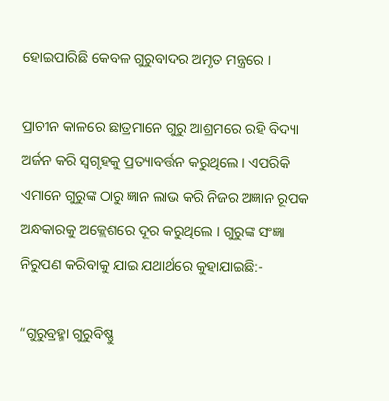ହୋଇପାରିଛି କେବଳ ଗୁରୁବାଦର ଅମୃତ ମନ୍ତ୍ରରେ ।

ପ୍ରାଚୀନ କାଳରେ ଛାତ୍ରମାନେ ଗୁରୁ ଆଶ୍ରମରେ ରହି ବିଦ୍ୟା ଅର୍ଜନ କରି ସ୍ୱଗୃହକୁ ପ୍ରତ୍ୟାବର୍ତ୍ତନ କରୁଥିଲେ । ଏପରିକି ଏମାନେ ଗୁରୁଙ୍କ ଠାରୁ ଜ୍ଞାନ ଲାଭ କରି ନିଜର ଅଜ୍ଞାନ ରୂପକ ଅନ୍ଧକାରକୁ ଅକ୍ଲେଶରେ ଦୂର କରୁଥିଲେ । ଗୁରୁଙ୍କ ସଂଜ୍ଞା ନିରୁପଣ କରିବାକୁ ଯାଇ ଯଥାର୍ଥରେ କୁହାଯାଇଛି:-

“ଗୁରୁବ୍ରହ୍ମା ଗୁରୁବିଷ୍ଣୁ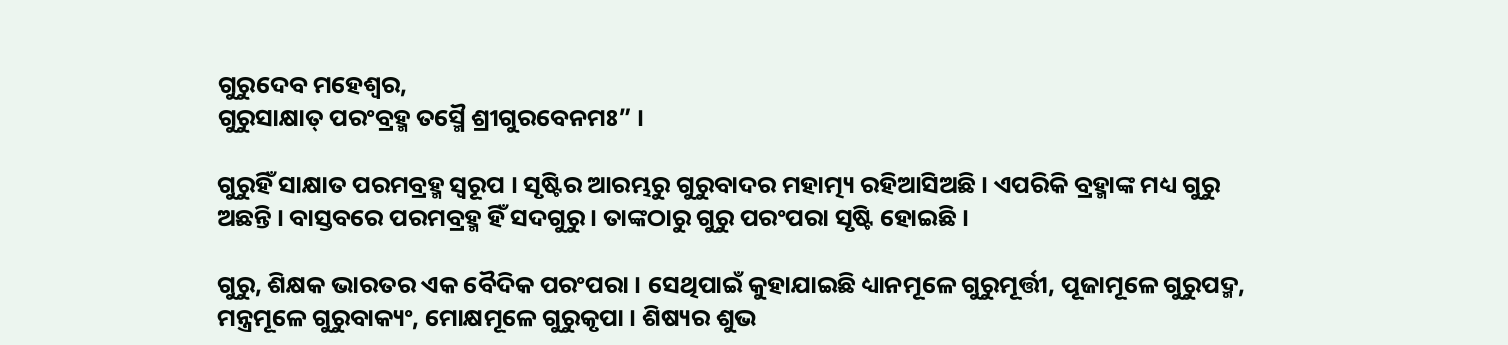ଗୁରୁଦେବ ମହେଶ୍ୱର,
ଗୁରୁସାକ୍ଷାତ୍ ପରଂବ୍ରହ୍ମ ତସ୍ମୈ ଶ୍ରୀଗୁରବେନମଃ” ।

ଗୁରୁହିଁ ସାକ୍ଷାତ ପରମବ୍ରହ୍ମ ସ୍ୱରୂପ । ସୃଷ୍ଟିର ଆରମ୍ଭରୁ ଗୁରୁବାଦର ମହାତ୍ମ୍ୟ ରହିଆସିଅଛି । ଏପରିକି ବ୍ରହ୍ମାଙ୍କ ମଧ୍ୟ ଗୁରୁ ଅଛନ୍ତି । ବାସ୍ତବରେ ପରମବ୍ରହ୍ମ ହିଁ ସଦଗୁରୁ । ତାଙ୍କଠାରୁ ଗୁରୁ ପରଂପରା ସୃଷ୍ଟି ହୋଇଛି ।

ଗୁରୁ, ଶିକ୍ଷକ ଭାରତର ଏକ ବୈଦିକ ପରଂପରା । ସେଥିପାଇଁ କୁହାଯାଇଛି ଧ୍ୟାନମୂଳେ ଗୁରୁମୂର୍ତ୍ତୀ, ପୂଜାମୂଳେ ଗୁରୁପଦ୍ମ, ମନ୍ତ୍ରମୂଳେ ଗୁରୁବାକ୍ୟଂ, ମୋକ୍ଷମୂଳେ ଗୁରୁକୃପା । ଶିଷ୍ୟର ଶୁଭ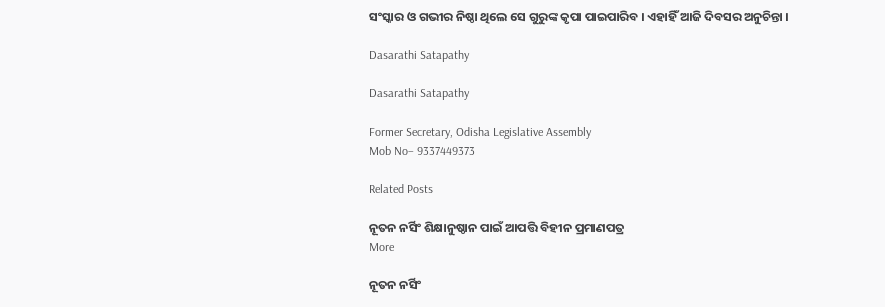ସଂସ୍କାର ଓ ଗଭୀର ନିଷ୍ଠା ଥିଲେ ସେ ଗୁରୁଙ୍କ କୃପା ପାଇପାରିବ । ଏହାହିଁ ଆଜି ଦିବସର ଅନୁଚିନ୍ତା ।

Dasarathi Satapathy

Dasarathi Satapathy

Former Secretary, Odisha Legislative Assembly
Mob No– 9337449373

Related Posts

ନୂତନ ନର୍ସିଂ ଶିକ୍ଷାନୁଷ୍ଠାନ ପାଇଁ ଆପତ୍ତି ବିହୀନ ପ୍ରମାଣପତ୍ର
More

ନୂତନ ନର୍ସିଂ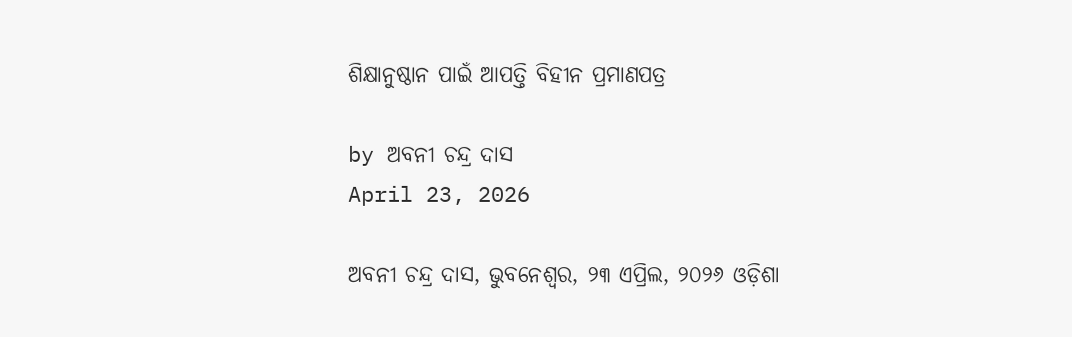ଶିକ୍ଷାନୁଷ୍ଠାନ ପାଇଁ ଆପତ୍ତି ବିହୀନ ପ୍ରମାଣପତ୍ର

by ଅବନୀ ଚନ୍ଦ୍ର ଦାସ
April 23, 2026

ଅବନୀ ଚନ୍ଦ୍ର ଦାସ, ଭୁବନେଶ୍ୱର, ୨୩ ଏପ୍ରିଲ, ୨୦୨୬ ଓଡ଼ିଶା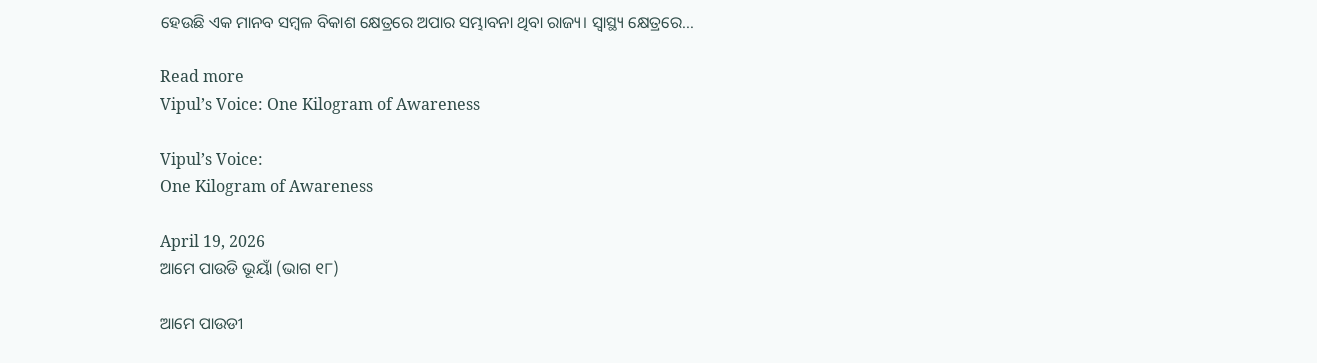ହେଉଛି ଏକ ମାନବ ସମ୍ୱଳ ବିକାଶ କ୍ଷେତ୍ରରେ ଅପାର ସମ୍ଭାବନା ଥିବା ରାଜ୍ୟ। ସ୍ୱାସ୍ଥ୍ୟ କ୍ଷେତ୍ରରେ...

Read more
Vipul’s Voice: One Kilogram of Awareness

Vipul’s Voice:
One Kilogram of Awareness

April 19, 2026
ଆମେ ପାଉଡି ଭୂୟାଁ (ଭାଗ ୧୮)

ଆମେ ପାଉଡୀ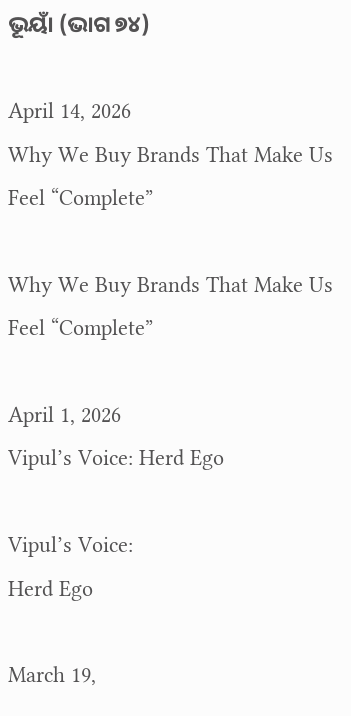ଭୂୟାଁ (ଭାଗ ୭୪)

April 14, 2026
Why We Buy Brands That Make Us Feel “Complete”

Why We Buy Brands That Make Us Feel “Complete”

April 1, 2026
Vipul’s Voice: Herd Ego

Vipul’s Voice:
Herd Ego

March 19,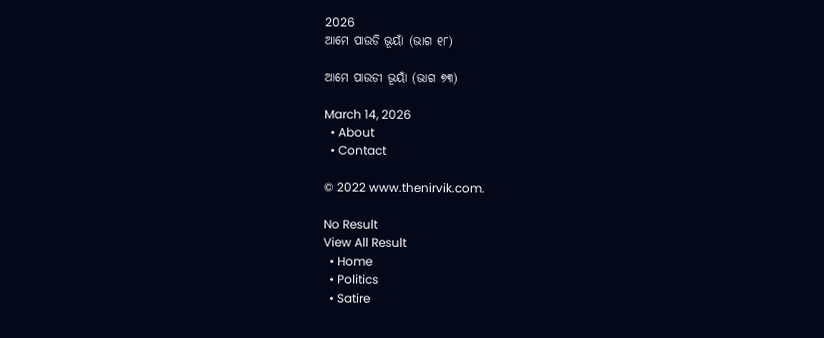2026
ଆମେ ପାଉଡି ଭୂୟାଁ (ଭାଗ ୧୮)

ଆମେ ପାଉଡୀ ଭୂୟାଁ (ଭାଗ ୭୩)

March 14, 2026
  • About
  • Contact

© 2022 www.thenirvik.com.

No Result
View All Result
  • Home
  • Politics
  • Satire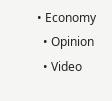• Economy
  • Opinion
  • Video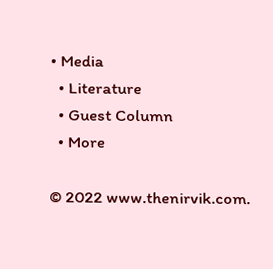• Media
  • Literature
  • Guest Column
  • More

© 2022 www.thenirvik.com.